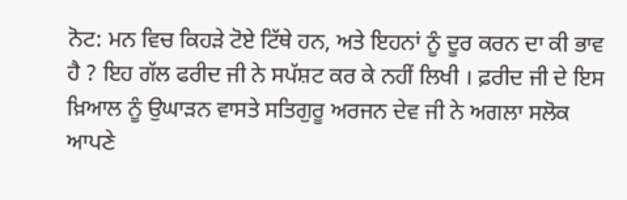ਨੋਟ: ਮਨ ਵਿਚ ਕਿਹੜੇ ਟੋਏ ਟਿੱਥੇ ਹਨ, ਅਤੇ ਇਹਨਾਂ ਨੂੰ ਦੂਰ ਕਰਨ ਦਾ ਕੀ ਭਾਵ ਹੈ ? ਇਹ ਗੱਲ ਫਰੀਦ ਜੀ ਨੇ ਸਪੱਸ਼ਟ ਕਰ ਕੇ ਨਹੀਂ ਲਿਖੀ । ਫ਼ਰੀਦ ਜੀ ਦੇ ਇਸ ਖ਼ਿਆਲ ਨੂੰ ਉਘਾੜਨ ਵਾਸਤੇ ਸਤਿਗੁਰੂ ਅਰਜਨ ਦੇਵ ਜੀ ਨੇ ਅਗਲਾ ਸਲੋਕ ਆਪਣੇ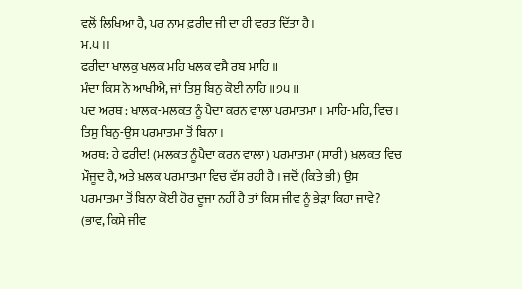ਵਲੋਂ ਲਿਖਿਆ ਹੈ, ਪਰ ਨਾਮ ਫ਼ਰੀਦ ਜੀ ਦਾ ਹੀ ਵਰਤ ਦਿੱਤਾ ਹੈ।
ਮ.੫ ।।
ਫਰੀਦਾ ਖਾਲਕੁ ਖਲਕ ਮਹਿ ਖਲਕ ਵਸੈ ਰਬ ਮਾਹਿ ॥
ਮੰਦਾ ਕਿਸ ਨੋ ਆਖੀਐ, ਜਾਂ ਤਿਸੁ ਬਿਨੁ ਕੋਈ ਨਾਹਿ ॥੭੫॥
ਪਦ ਅਰਥ : ਖਾਲਕ-ਮਲਕਤ ਨੂੰ ਪੈਦਾ ਕਰਨ ਵਾਲਾ ਪਰਮਾਤਮਾ । ਮਾਹਿ-ਮਹਿ, ਵਿਚ । ਤਿਸੁ ਬਿਨੁ-ਉਸ ਪਰਮਾਤਮਾ ਤੋਂ ਬਿਨਾ ।
ਅਰਥ: ਹੇ ਫਰੀਦ! (ਮਲਕਤ ਨੂੰਪੈਦਾ ਕਰਨ ਵਾਲਾ) ਪਰਮਾਤਮਾ (ਸਾਰੀ) ਖ਼ਲਕਤ ਵਿਚ ਮੌਜੂਦ ਹੈ, ਅਤੇ ਖ਼ਲਕ ਪਰਮਾਤਮਾ ਵਿਚ ਵੱਸ ਰਹੀ ਹੈ । ਜਦੋਂ (ਕਿਤੇ ਭੀ) ਉਸ ਪਰਮਾਤਮਾ ਤੋਂ ਬਿਨਾ ਕੋਈ ਹੋਰ ਦੂਜਾ ਨਹੀਂ ਹੈ ਤਾਂ ਕਿਸ ਜੀਵ ਨੂੰ ਭੇੜਾ ਕਿਹਾ ਜਾਵੇ? (ਭਾਵ, ਕਿਸੇ ਜੀਵ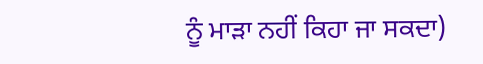ਨੂੰ ਮਾੜਾ ਨਹੀਂ ਕਿਹਾ ਜਾ ਸਕਦਾ)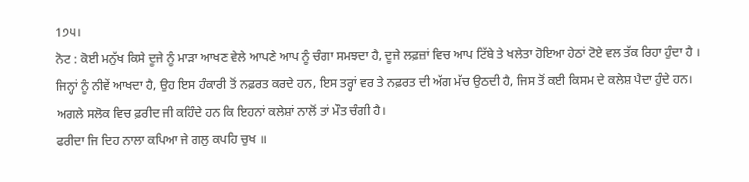1੭੫।
ਨੋਟ : ਕੋਈ ਮਨੁੱਖ ਕਿਸੇ ਦੂਜੇ ਨੂੰ ਮਾੜਾ ਆਖਣ ਵੇਲੇ ਆਪਣੇ ਆਪ ਨੂੰ ਚੰਗਾ ਸਮਝਦਾ ਹੈ, ਦੂਜੇ ਲਫ਼ਜ਼ਾਂ ਵਿਚ ਆਪ ਟਿੱਬੇ ਤੇ ਖਲੇਤਾ ਹੋਇਆ ਹੇਠਾਂ ਟੋਏ ਵਲ ਤੱਕ ਰਿਹਾ ਹੁੰਦਾ ਹੈ । ਜਿਨ੍ਹਾਂ ਨੂੰ ਨੀਵੇਂ ਆਖਦਾ ਹੈ, ਉਹ ਇਸ ਹੰਕਾਰੀ ਤੋਂ ਨਫ਼ਰਤ ਕਰਦੇ ਹਨ, ਇਸ ਤਰ੍ਹਾਂ ਵਰ ਤੇ ਨਫ਼ਰਤ ਦੀ ਅੱਗ ਮੱਚ ਉਠਦੀ ਹੈ, ਜਿਸ ਤੋਂ ਕਈ ਕਿਸਮ ਦੇ ਕਲੇਸ਼ ਪੈਦਾ ਹੁੰਦੇ ਹਨ। ਅਗਲੇ ਸਲੋਕ ਵਿਚ ਫ਼ਰੀਦ ਜੀ ਕਹਿੰਦੇ ਹਨ ਕਿ ਇਹਨਾਂ ਕਲੇਸ਼ਾਂ ਨਾਲੋਂ ਤਾਂ ਮੌਤ ਚੰਗੀ ਹੈ।
ਫਰੀਦਾ ਜਿ ਦਿਹ ਨਾਲਾ ਕਪਿਆ ਜੇ ਗਲੁ ਕਪਹਿ ਚੁਖ ॥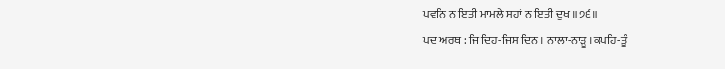ਪਵਨਿ ਨ ਇਤੀ ਮਾਮਲੇ ਸਹਾਂ ਨ ਇਤੀ ਦੁਖ ॥੭੬॥
ਪਦ ਅਰਥ : ਜਿ ਦਿਹ-ਜਿਸ ਦਿਨ । ਨਾਲਾ-ਨਾੜੂ ।ਕਪਹਿ-ਤੂੰ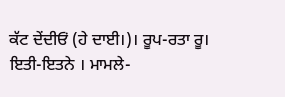ਕੱਟ ਦੇਂਦੀਓਂ (ਹੇ ਦਾਈ।)। ਰੂਪ-ਰਤਾ ਰੂ। ਇਤੀ-ਇਤਨੇ । ਮਾਮਲੇ-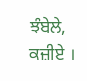ਝੰਬੇਲੇ, ਕਜ਼ੀਏ ।